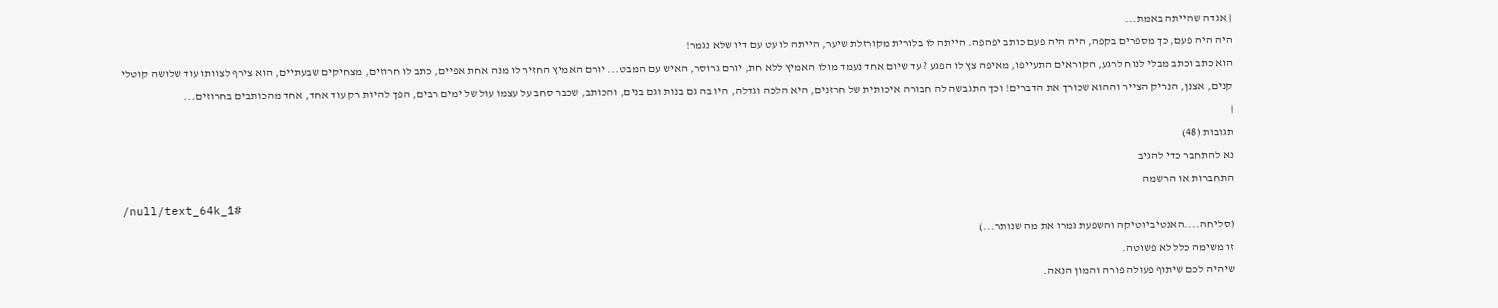| אגדה שהייתה באמת...
היה היה פעם, כך מספרים בקפה, היה היה פעם כותב יפהפה. הייתה לו בלורית מקורזלת שיער, הייתה לו עט עם דיו שלא נגמר!
הוא כתב וכתב מבלי לנוח לרגע, הקוראים התעייפו, מאיפה צץ לו הפגע ? עד שיום אחד נעמד מולו האמיץ ללא חת, יורם גרוסר, האיש עם המבט... יורם האמיץ החזיר לו מנה אחת אפיים, כתב לו חרוזים, מצחיקים שבעתיים, הוא צירף לצוותו עוד שלושה קוטלי קנים, אצנן, הנריק הצייר וההוא שכורך את הדברים! וכך התגבשה לה חבורה איכותית של חרזנים, היא הלכה וגדלה, היו בה גם בנות וגם בנים, והכותב, שכבר סחב על עצמו עול של ימים רבים, הפך להיות רק עוד אחד, אחד מהכותבים בחרוזים...
|
תגובות (48)
נא להתחבר כדי להגיב
התחברות או הרשמה
/null/text_64k_1#
(סליחה....האנטיביוטיקה והשפעת גמרו את מה שנותר...)
זו משימה כלל לא פשוטה.
שיהיה לכם שיתוף פעולה פורה והמון הנאה.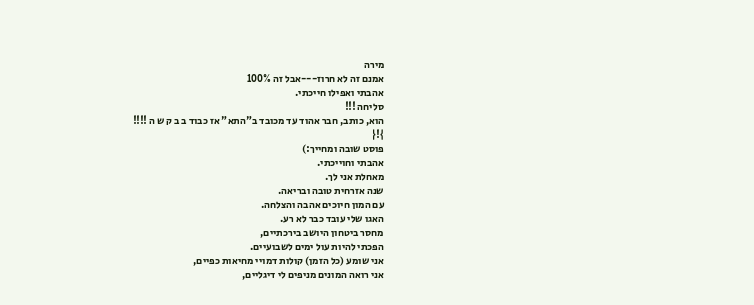מירה
אמנם זה לא חרוז---אבל זה 100%
אהבתי ואפילו חייכתי.
סליחה !!!
הוא, כותב, חבר אהוד עד מכובד ב"התא" אז כבוד ב ב ק ש ה !!!!
}!{
פוסט שובה ומחייך:)
אהבתי וחוייכתי.
מאחלת אני לך.
שנה אזרחית טובה ובריאה.
עם המון חיוכים אהבה והצלחה.
האגו שלי עובד כבר לא רע.
מחסר ביטחון היושב בירכתיים,
הפכתי להיות עול ימים לשבועיים.
אני שומע (כל הזמן) קולות דמויי מחיאות כפיים,
אני רואה המונים מניפים לי דיגליים,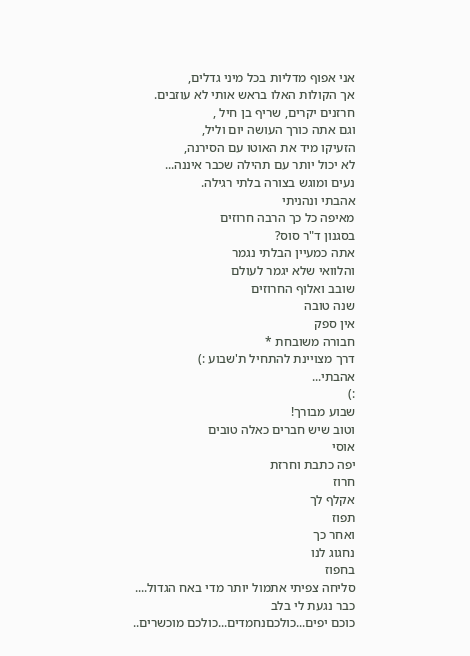אני אפוף מדליות בכל מיני גדלים,
אך הקולות האלו בראש אותי לא עוזבים.
חרזנים יקרים, שריף בן חיל ,
וגם אתה כורך העושה יום וליל,
הזעיקו מיד את האוטו עם הסירנה,
לא יכול יותר עם תהילה שכבר איננה...
נעים ומוגש בצורה בלתי רגילה.
אהבתי ונהניתי
מאיפה כל כך הרבה חרוזים
בסגנון ד"ר סוס?
אתה כמעיין הבלתי נגמר
והלוואי שלא יגמר לעולם
שובב ואלוף החרוזים
שנה טובה
אין ספק
חבורה משובחת *
דרך מצויינת להתחיל ת'שבוע :)
אהבתי...
:)
שבוע מבורך!
וטוב שיש חברים כאלה טובים
אוסי
יפה כתבת וחרזת
חרוז
אקלף לך
תפוז
ואחר כך
נחגוג לנו
בחפוז
סליחה צפיתי אתמול יותר מדי באח הגדול....
כבר נגעת לי בלב
כוכם יפים...כולכםנחמדים...כולכם מוכשרים..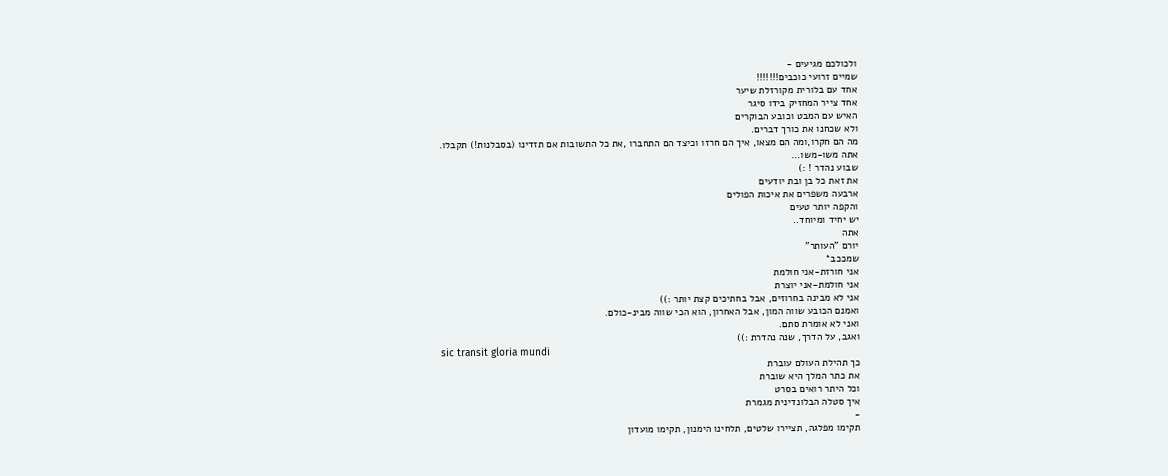ולכולכם מגיעים -
שמיים זרועי כוכבים!!!!!!!
אחד עם בלורית מקורזלת שיער
אחד צייר המחזיק בידו סיגר
האיש עם המבט וכובע הבוקרים
ולא שכחנו את כורך דברים.
מה הם חקרו,ומה הם מצאו, איך הם חרזו וכיצד הם התחברו ,את כל התשובות אם תזדינו (בסבלנות!) תקבלו.
אתה משו-משו...
שבוע נהדר ! :)
את זאת כל בן ובת יודעים
ארבעה משפרים את איכות הפולים
והקפה יותר טעים
יש יחיד ומיוחד..
אתה
יורם "העותר"
שמככב*
אני חורזת-אני חולמת
אני חולמת-אני יוצרת
אני לא מבינה בחרוזים, אבל בחתיכים קצת יותר :))
ואמנם הכובע שווה המון, אבל האחרון, הוא הכי שווה מבינ-כולם.
ואני לא אומרת סתם.
ואגב, על הדרך, שנה נהדרת :))
sic transit gloria mundi
כך תהילת העולם עוברת
את כתר המלך היא שוברת
וכל היתר רואים בסרט
איך סטלה הבלונדינית מגמרת
-
תקימו מפלגה, תציירו שלטים, תלחינו הימנון, תקימו מועדון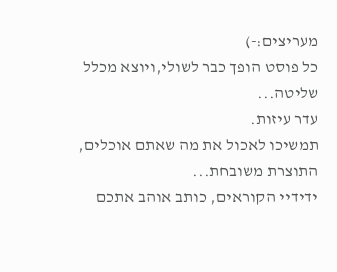מעריצים:-)
כל פוסט הופך כבר לשולי,ויוצא מכלל שליטה...
עדר עיזות.
תמשיכו לאכול את מה שאתם אוכלים, התוצרת משובחת...
ידידיי הקוראים, כותב אוהב אתכם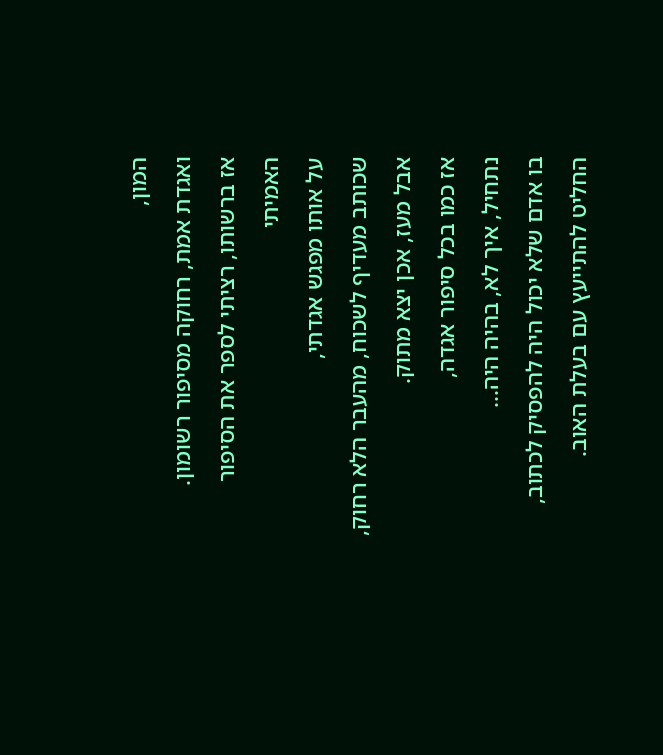המון,
ואגדת אמת, רחוקה מסיפור רשומון.
אז ברשותו, רציתי לספר את הסיפור האמיתי
על אותו מפגש אגדתי,
שכותב מעדיף לשכוח, מהעבר הלא רחוק,
אבל מעז, אכן יצא מתוק.
אז כמו בכל סיפור אגדה,
נתחיל, איך לא, בהיה היה...
בו אדם שלא יכול היה להפסיק לכתוב,
החליט להתייעץ עם בעלת האוב.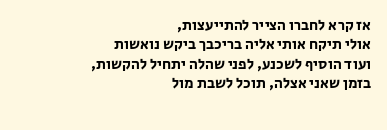אז קרא לחברו הצייר להתייעצות,
אולי תיקח אותי אליה בריכבך ביקש נואשות
ועוד הוסיף לשכנע, לפני שהלה יתחיל להקשות,
בזמן שאני אצלה, תוכל לשבת מול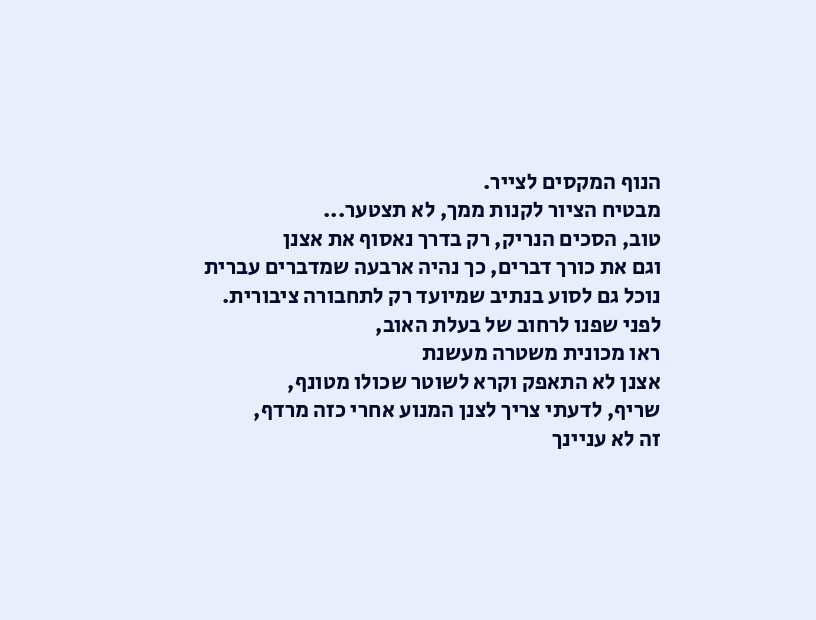הנוף המקסים לצייר.
מבטיח הציור לקנות ממך, לא תצטער...
טוב, הסכים הנריק, רק בדרך נאסוף את אצנן
וגם את כורך דברים, כך נהיה ארבעה שמדברים עברית
נוכל גם לסוע בנתיב שמיועד רק לתחבורה ציבורית.
לפני שפנו לרחוב של בעלת האוב,
ראו מכונית משטרה מעשנת
אצנן לא התאפק וקרא לשוטר שכולו מטונף,
שריף, לדעתי צריך לצנן המנוע אחרי כזה מרדף,
זה לא עניינך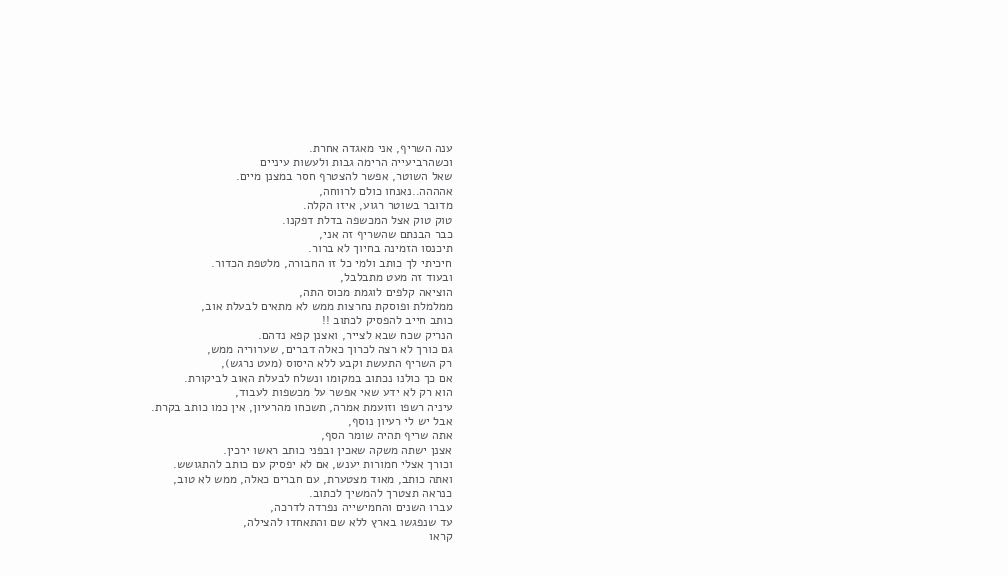ענה השריף, אני מאגדה אחרת.
וכשהרביעייה הרימה גבות ולעשות עיניים
שאל השוטר, אפשר להצטרף חסר במצנן מיים.
אהההה..נאנחו כולם לרווחה,
מדובר בשוטר רגוע, איזו הקלה.
טוק טוק אצל המכשפה בדלת דפקנו.
כבר הבנתם שהשריף זה אני,
תיכנסו הזמינה בחיוך לא ברור.
חיכיתי לך כותב ולמי כל זו החבורה, מלטפת הכדור.
ובעוד זה מעט מתבלבל,
הוציאה קלפים לוגמת מכוס התה,
ממלמלת ופוסקת נחרצות ממש לא מתאים לבעלת אוב,
כותב חייב להפסיק לכתוב !!
הנריק שכח שבא לצייר, ואצנן קפא נדהם.
גם כורך לא רצה לכרוך כאלה דברים, שערוריה ממש,
רק השריף התעשת וקבע ללא היסוס (מעט נרגש),
אם כך כולנו נכתוב במקומו ונשלח לבעלת האוב לביקורת.
הוא רק לא ידע שאי אפשר על מכשפות לעבוד,
עיניה רשפו וזועמת אמרה, תשכחו מהרעיון, אין כמו כותב בקרת.
אבל יש לי רעיון נוסף,
אתה שריף תהיה שומר הסף,
אצנן ישתה משקה שאכין ובפני כותב ראשו ירכין.
וכורך אצלי חמורות יענש, אם לא יפסיק עם כותב להתגושש.
ואתה כותב, מאוד מצטערת, עם חברים כאלה, ממש לא טוב,
כנראה תצטרך להמשיך לכתוב.
עברו השנים והחמישייה נפרדה לדרכה,
עד שנפגשו בארץ ללא שם והתאחדו להצילה,
קראו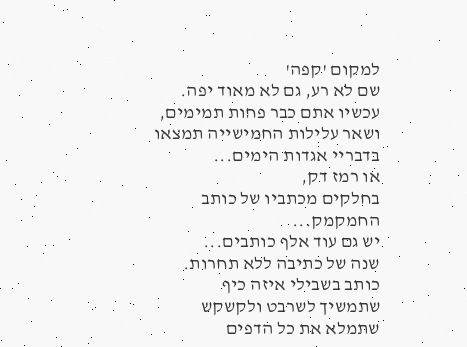למקום 'קפה'
שם לא רע, גם לא מאוד יפה.
עכשיו אתם כבר פחות תמימים,
ושאר עלילות החמישייה תמצאו בדבריי אגדות הימים...
או רמז דק,
בחלקים מכתביו של כותב החמקמק...
יש גם עוד אלף כותבים...
שנה של כתיבה ללא תחרות.
כותב בשבילי איזה כיף
שתמשיך לשרבט ולקשקש
שתמלא את כל הדפים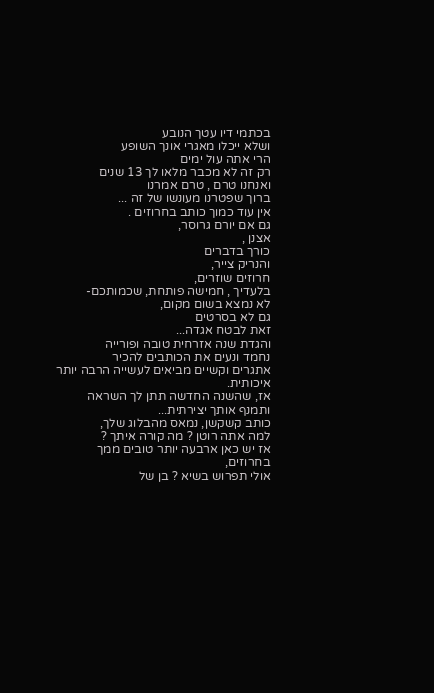בכתמי דיו עטך הנובע
ושלא ייכלו מאגרי אונך השופע
הרי אתה עול ימים
רק זה לא מכבר מלאו לך 13 שנים
ואנחנו טרם , טרם אמרנו
ברוך שפטרנו מעונשו של זה ...
אין עוד כמוך כותב בחרוזים .
גם אם יורם גרוסר,
אצנן ,
כורך בדברים
והנריק צייר,
חרוזים שוזרים,
בלעדיך , חמישה פותחת, שכמותכם-
לא נמצא בשום מקום,
גם לא בסרטים
זאת לבטח אגדה...
והגדת שנה אזרחית טובה ופורייה
נחמד ונעים את הכותבים להכיר
אתגרים וקשיים מביאים לעשייה הרבה יותר איכותית.
אז, שהשנה החדשה תתן לך השראה ותמנף אותך יצירתית...
כותב קשקשן, נמאס מהבלוג שלך,
למה אתה רוטן ? מה קורה איתך ?
אז יש כאן ארבעה יותר טובים ממך בחרוזים,
אולי תפרוש בשיא ? בן של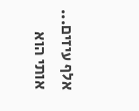אלף עיזים...
אותי הוא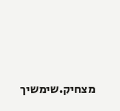מצחיק.שימשיך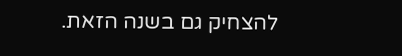להצחיק גם בשנה הזאת.